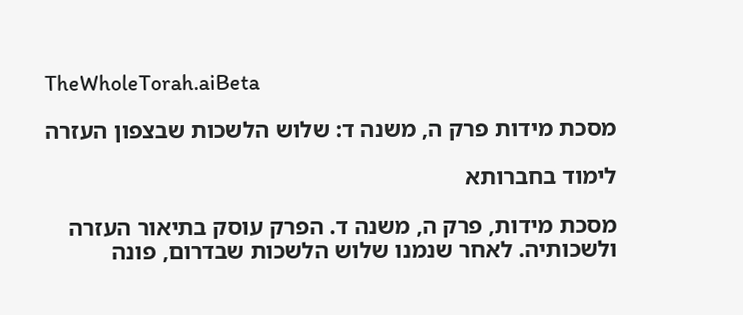TheWholeTorah.aiBeta

מסכת מידות פרק ה, משנה ד: שלוש הלשכות שבצפון העזרה

לימוד בחברותא

מסכת מידות, פרק ה, משנה ד. הפרק עוסק בתיאור העזרה ולשכותיה. לאחר שנמנו שלוש הלשכות שבדרום, פונה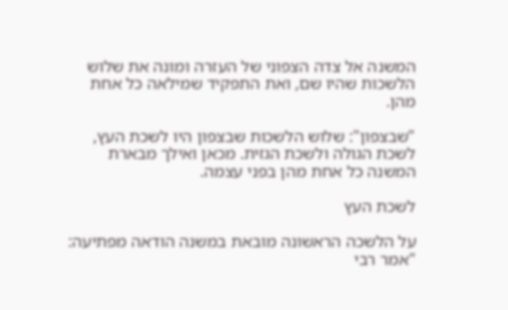המשנה אל צדה הצפוני של העזרה ומונה את שלוש הלשכות שהיו שם, ואת התפקיד שמילאה כל אחת מהן.

"שבצפון": שלוש הלשכות שבצפון היו לשכת העץ, לשכת הגולה ולשכת הגזית. מכאן ואילך מבארת המשנה כל אחת מהן בפני עצמה.

לשכת העץ

על הלשכה הראשונה מובאת במשנה הודאה מפתיעה: "אמר רבי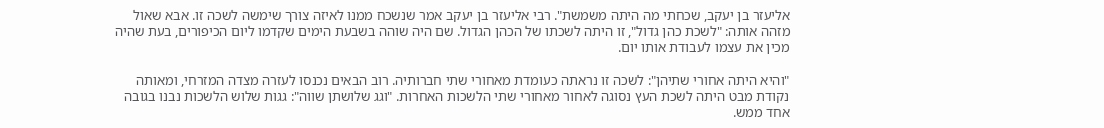אליעזר בן יעקב, שכחתי מה היתה משמשת". רבי אליעזר בן יעקב אמר שנשכח ממנו לאיזה צורך שימשה לשכה זו. אבא שאול מזהה אותה: "לשכת כהן גדול", זו היתה לשכתו של הכהן הגדול. שם היה שוהה בשבעת הימים שקדמו ליום הכיפורים, בעת שהיה מכין את עצמו לעבודת אותו יום.

"והיא היתה אחורי שתיהן": לשכה זו נראתה כעומדת מאחורי שתי חברותיה. רוב הבאים נכנסו לעזרה מצדה המזרחי, ומאותה נקודת מבט היתה לשכת העץ נסוגה לאחור מאחורי שתי הלשכות האחרות. "וגג שלושתן שווה": גגות שלוש הלשכות נבנו בגובה אחד ממש.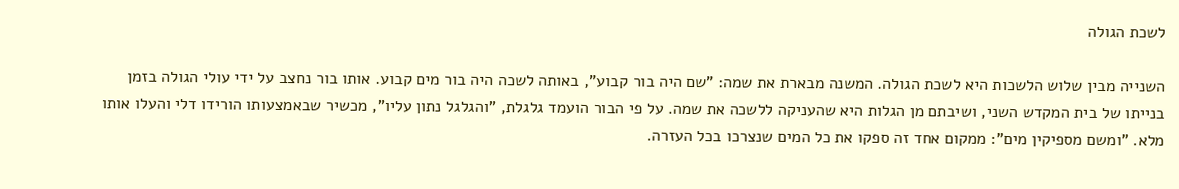לשכת הגולה

השנייה מבין שלוש הלשכות היא לשכת הגולה. המשנה מבארת את שמה: "שם היה בור קבוע", באותה לשכה היה בור מים קבוע. אותו בור נחצב על ידי עולי הגולה בזמן בנייתו של בית המקדש השני, ושיבתם מן הגלות היא שהעניקה ללשכה את שמה. על פי הבור הועמד גלגלת, "והגלגל נתון עליו", מכשיר שבאמצעותו הורידו דלי והעלו אותו מלא. "ומשם מספיקין מים": ממקום אחד זה ספקו את כל המים שנצרכו בכל העזרה.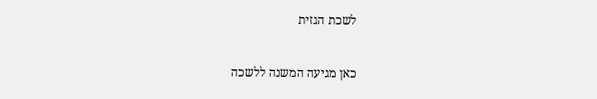לשכת הגזית

כאן מגיעה המשנה ללשכה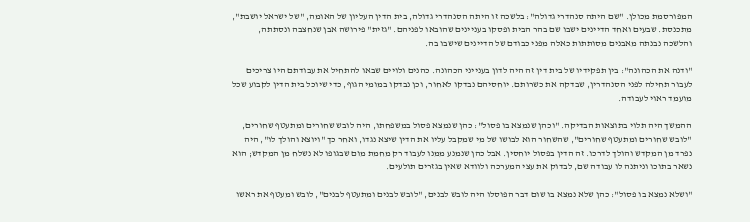המפורסמת מכולן. "שם היתה סנהדרי גדולה": בלשכה זו היתה הסנהדרי גדולה, בית הדין העליון של האומה, "של ישראל יושבת", מתכנסת. שבעים ואחד הדיינים ישבו שם בהר הבית ופסקו בעניינים שהובאו לפניהם. "גזית" פירושה אבן שנחצבה ונסתתה, והלשכה נבנתה מאבנים מסותתות כאלה מפני כבודם של הדיינים שישבו בה.

"ודנה את הכהונה": בין תפקידיו של בית דין זה היה לדון בענייני הכהונה. כהנים ולויים שבאו להתחיל את עבודתם היו צריכים לעבור תחילה לפני הסנהדרין, שבדקה את כשרותם. יוחסיהם נבדקו לאחור, וכן נבדקו במומי הגוף, כדי שיוכל בית הדין לקבוע שכל מועמד ראוי לעבודה.

ההמשך היה תלוי בתוצאות הבדיקה. "וכהן שנמצא בו פסול": כהן שנמצא פסול במשפחתו, היה לובש שחורים ומתעטף שחורים, "לובש שחורים ומתעטף שחורים", שהשחור הוא לבושו של מי שמקבל עליו את הדין שיצא נגדו, ואחר כך "ויוצא והולך לו", היה נפרד מן המקדש והולך לדרכו. זה הדין בפסול יוחסין. אבל כהן שנמנע ממנו לעבוד רק מחמת מום שבגופו לא נשלח מן המקדש; הוא נשאר בתוכו וניתנה לו עבודה שם, לבדוק את עצי המערכה ולוודא שאין בגזרים תולעים.

"ושלא נמצא בו פסול": כהן שלא נמצא בו שום דבר הפוסלו היה לובש לבנים, "לובש לבנים ומתעטף לבנים", לובש ומעטף את ראשו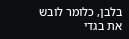בלבן, כלומר לובש את בגדי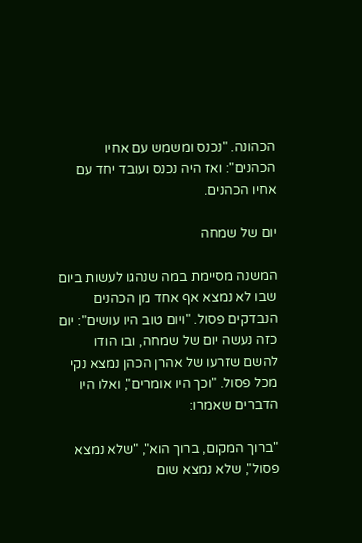הכהונה. "נכנס ומשמש עם אחיו הכהנים": ואז היה נכנס ועובד יחד עם אחיו הכהנים.

יום של שמחה

המשנה מסיימת במה שנהגו לעשות ביום שבו לא נמצא אף אחד מן הכהנים הנבדקים פסול. "ויום טוב היו עושים": יום כזה נעשה יום של שמחה, ובו הודו להשם שזרעו של אהרן הכהן נמצא נקי מכל פסול. "וכך היו אומרים", ואלו היו הדברים שאמרו:

"ברוך המקום, ברוך הוא", "שלא נמצא פסול", שלא נמצא שום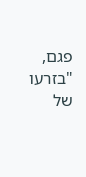פגם, "בזרעו של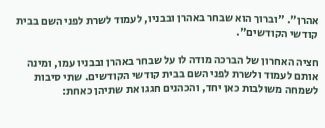אהרן". "וברוך הוא שבחר באהרן ובבניו, לעמוד לשרת לפני השם בבית קודשי הקודשים".

חציה האחרון של הברכה מודה לו על שבחר באהרן ובבניו עמו, ומינה אותם לעמוד ולשרת לפני השם בבית קודשי הקודשים. שתי סיבות לשמחה משולבות כאן יחד, והכהנים חגגו את שתיהן כאחת: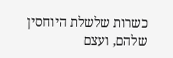כשרות שלשלת היוחסין שלהם, ועצם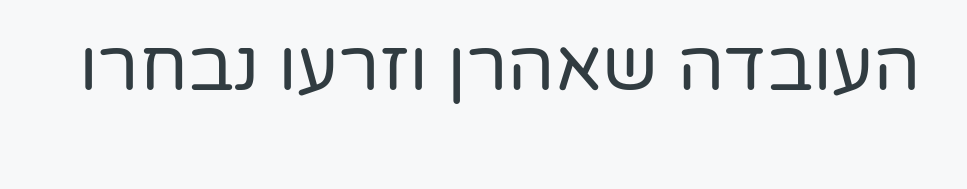העובדה שאהרן וזרעו נבחרו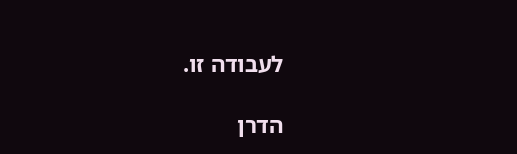לעבודה זו.

הדרן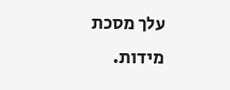עלך מסכת מידות.